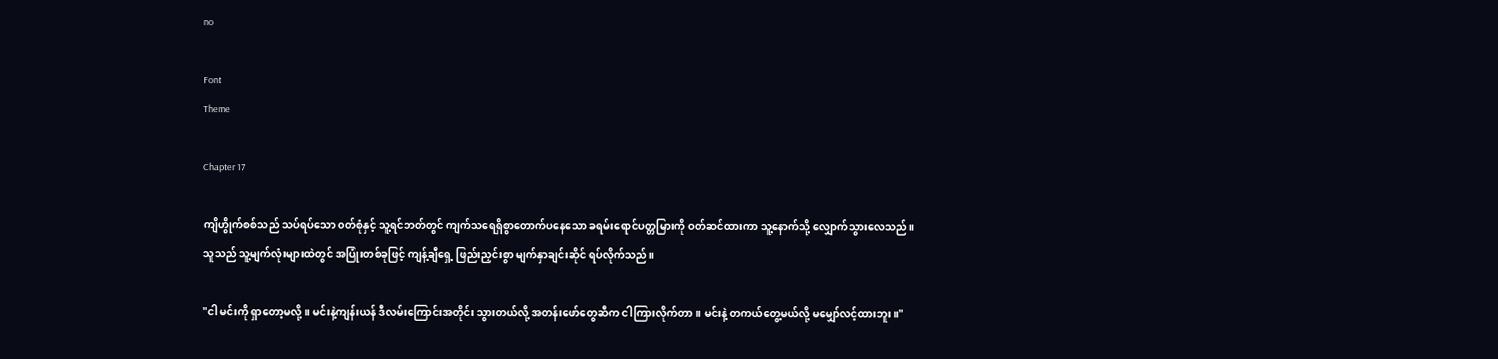no

Font
Theme

Chapter 17

ကျိဟွိုက်စစ်သည် သပ်ရပ်သော ၀တ်စုံနှင့် သူ့ရင်ဘတ်တွင် ကျက်သရေရှိစွာတောက်ပနေသော ခရမ်းရောင်ပတ္တမြားကို ဝတ်ဆင်ထားကာ သူ့နောက်သို့ လျှောက်သွားလေသည်။ သူသည် သူ့မျက်လုံးများထဲတွင် အပြုံးတစ်ခုဖြင့် ကျန့်ချီရှေ့ ဖြည်းညှင်းစွာ မျက်နှာချင်းဆိုင် ရပ်လိုက်သည်။

"ငါ မင်းကို ရှာတော့မလို့။ မင်းနဲ့ကျန်းယန် ဒီလမ်းကြောင်းအတိုင်း သွားတယ်လို့ အတန်းဖော်တွေဆီက ငါကြားလိုက်တာ။ မင်းနဲ့ တကယ်တွေ့မယ်လို့ မမျှော်လင့်ထားဘူး။"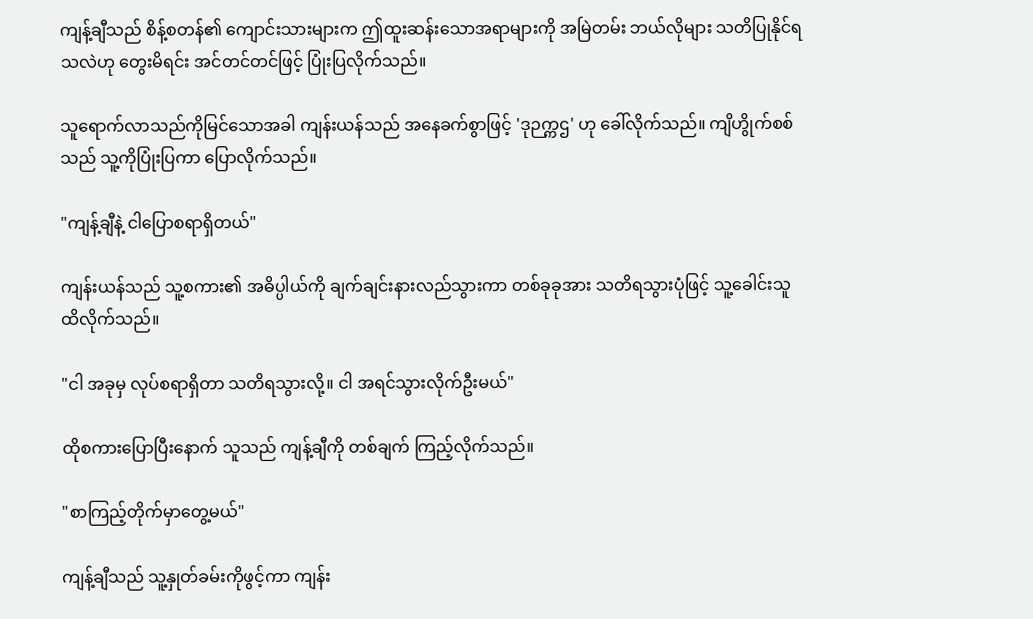ကျန့်ချီသည် စိန့်စတန်၏ ကျောင်းသားများက ဤထူးဆန်းသောအရာများကို အမြဲတမ်း ဘယ်လိုများ သတိပြုနိုင်ရသလဲဟု တွေးမိရင်း အင်တင်တင်ဖြင့် ပြုံးပြလိုက်သည်။

သူရောက်လာသည်ကိုမြင်သောအခါ ကျန်းယန်သည် အနေခက်စွာဖြင့် 'ဒုဉက္ကဌ' ဟု ခေါ်လိုက်သည်။ ကျိဟွိုက်စစ်သည် သူ့ကိုပြုံးပြကာ ပြောလိုက်သည်။

"ကျန့်ချီနဲ့ ငါပြောစရာရှိတယ်"

ကျန်းယန်သည် သူ့စကား၏ အဓိပ္ပါယ်ကို ချက်ချင်းနားလည်သွားကာ တစ်ခုခုအား သတိရသွားပုံဖြင့် သူ့ခေါင်းသူ ထိလိုက်သည်။

"ငါ အခုမှ လုပ်စရာရှိတာ သတိရသွားလို့။ ငါ အရင်သွားလိုက်ဦးမယ်"

ထိုစကားပြောပြီးနောက် သူသည် ကျန့်ချီကို တစ်ချက် ကြည့်လိုက်သည်။

"စာကြည့်တိုက်မှာတွေ့မယ်"

ကျန့်ချီသည် သူ့နှုတ်ခမ်းကိုဖွင့်ကာ ကျန်း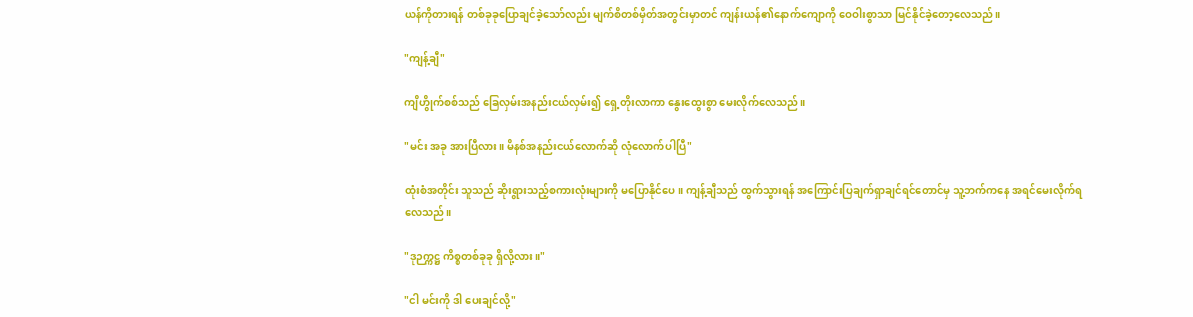ယန်ကိုတားရန် တစ်ခုခုပြောချင်ခဲ့သော်လည်း မျက်စိတစ်မှိတ်အတွင်းမှာတင် ကျန်းယန်၏နောက်ကျောကို ဝေဝါးစွာသာ မြင်နိုင်ခဲ့တော့လေသည်။

"ကျန့်ချီ"

ကျိဟွိုက်စစ်သည် ခြေလှမ်းအနည်းငယ်လှမ်း၍ ရှေ့တိုးလာကာ နွေးထွေးစွာ မေးလိုက်လေသည်။

"မင်း အခု အားပြီလား။ မိနစ်အနည်းငယ်လောက်ဆို လုံလောက်ပါပြီ"

ထုံးစံအတိုင်း သူသည် ဆိုးရွားသည့်စကားလုံးများကို မပြောနိုင်ပေ။ ကျန့်ချီသည် ထွက်သွားရန် အကြောင်းပြချက်ရှာချင်ရင်တောင်မှ သူ့ဘက်ကနေ အရင်မေးလိုက်ရလေသည်။

"ဒုဉက္ကဋ္ဌ ကိစ္စတစ်ခုခု ရှိလို့လား။"

"ငါ မင်းကို ဒါ ပေးချင်လို့"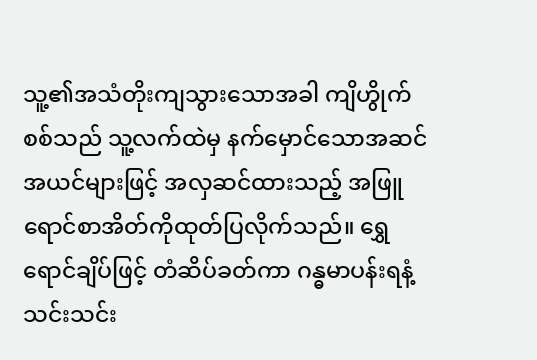သူ့၏အသံတိုးကျသွားသောအခါ ကျိဟွိုက်စစ်သည် သူ့လက်ထဲမှ နက်မှောင်သောအဆင်အယင်များဖြင့် အလှဆင်ထားသည့် အဖြူရောင်စာအိတ်ကိုထုတ်ပြလိုက်သည်။ ရွှေရောင်ချိပ်ဖြင့် တံဆိပ်ခတ်ကာ ဂန္ဓမာပန်းရနံ့ သင်းသင်း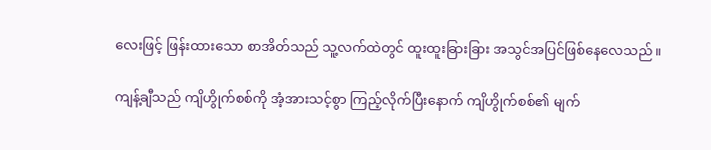လေးဖြင့် ဖြန်းထားသော စာအိတ်သည် သူ့လက်ထဲတွင် ထူးထူးခြားခြား အသွင်အပြင်ဖြစ်နေလေသည်။

ကျန့်ချီသည် ကျိဟွိုက်စစ်ကို အံ့အားသင့်စွာ ကြည့်လိုက်ပြီးနောက် ကျိဟွိုက်စစ်၏ မျက်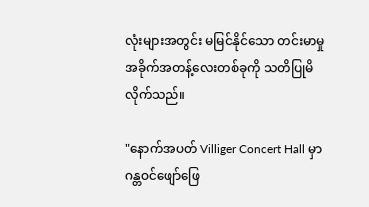လုံးများအတွင်း မမြင်နိုင်သော တင်းမာမှုအခိုက်အတန့်လေးတစ်ခုကို သတိပြုမိလိုက်သည်။

"နောက်အပတ် Villiger Concert Hall မှာ ဂန္တဝင်ဖျော်ဖြေ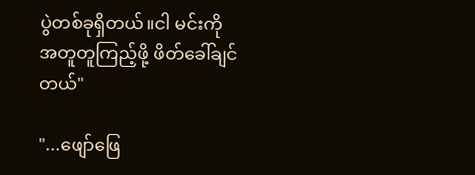ပွဲတစ်ခုရှိတယ်။ငါ မင်းကို အတူတူကြည့်ဖို့ ဖိတ်ခေါ်ချင်တယ်"

"...ဖျော်ဖြေ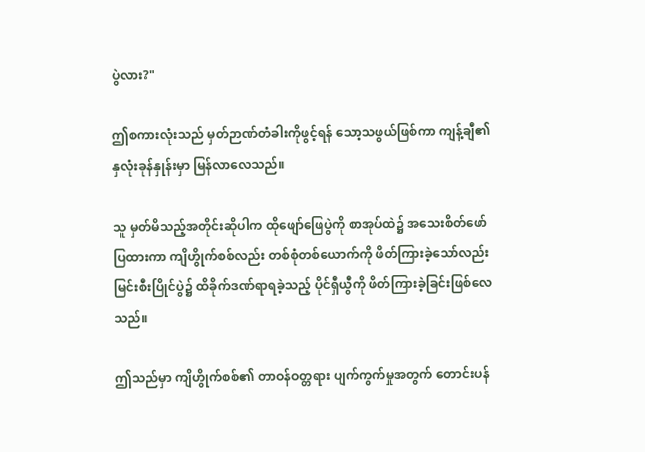ပွဲလား?"

ဤစကားလုံးသည် မှတ်ဉာဏ်တံခါးကိုဖွင့်ရန် သော့သဖွယ်ဖြစ်ကာ ကျန့်ချီ၏နှလုံးခုန်နှုန်းမှာ မြန်လာလေသည်။

သူ မှတ်မိသည့်အတိုင်းဆိုပါက ထိုဖျော်ဖြေပွဲကို စာအုပ်ထဲ၌ အသေးစိတ်ဖော်ပြထားကာ ကျိဟွိုက်စစ်လည်း တစ်စုံတစ်ယောက်ကို ဖိတ်ကြားခဲ့သော်လည်း မြင်းစီးပြိုင်ပွဲ၌ ထိခိုက်ဒဏ်ရာရခဲ့သည့် ပိုင်ရှီယွီကို ဖိတ်ကြားခဲ့ခြင်းဖြစ်လေသည်။

ဤသည်မှာ ကျိဟွိုက်စစ်၏ တာဝန်ဝတ္တရား ပျက်ကွက်မှုအတွက် တောင်းပန်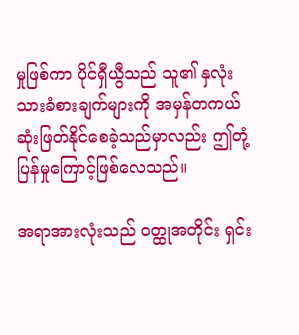မှုဖြစ်ကာ ပိုင်ရှီယွီသည် သူ၏ နှလုံးသားခံစားချက်များကို အမှန်တကယ် ဆုံးဖြတ်နိုင်စေခဲ့သည်မှာလည်း ဤတုံ့ပြန်မှုကြောင့်ဖြစ်လေသည်။

အရာအားလုံးသည် ဝတ္ထုအတိုင်း ရှင်း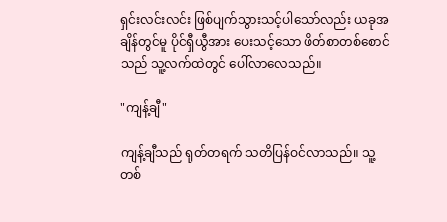ရှင်းလင်းလင်း ဖြစ်ပျက်သွားသင့်ပါသော်လည်း ယခုအချိန်တွင်မူ ပိုင်ရှီယွီအား ပေးသင့်သော ဖိတ်စာတစ်စောင်သည် သူ့လက်ထဲတွင် ပေါ်လာလေသည်။

"ကျန့်ချီ"

ကျန့်ချီသည် ရုတ်တရက် သတိပြန်ဝင်လာသည်။ သူ့တစ်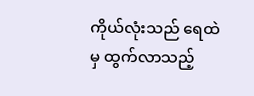ကိုယ်လုံးသည် ရေထဲမှ ထွက်လာသည့်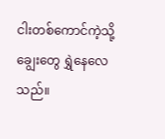ငါးတစ်ကောင်ကဲ့သို့ ချွေးတွေ ရွှဲနေလေသည်။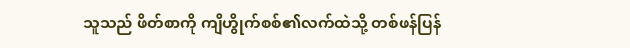သူသည် ဖိတ်စာကို ကျိဟွိုက်စစ်၏လက်ထဲသို့ တစ်ဖန်ပြန်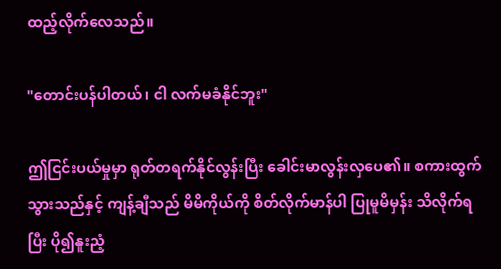ထည့်လိုက်လေသည်။

"တောင်းပန်ပါတယ်၊ ငါ လက်မခံနိုင်ဘူး"

ဤငြင်းပယ်မှုမှာ ရုတ်တရက်နိုင်လွန်းပြီး ခေါင်းမာလွန်းလှပေ၏။ စကားထွက်သွားသည်နှင့် ကျန့်ချီသည် မိမိကိုယ်ကို စိတ်လိုက်မာန်ပါ ပြုမူမိမှန်း သိလိုက်ရပြီး ပို၍နူးညံ့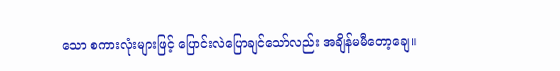သော စကားလုံးများဖြင့် ပြောင်းလဲပြောချင်သော်လည်း အချိန်မမီတော့ချေ။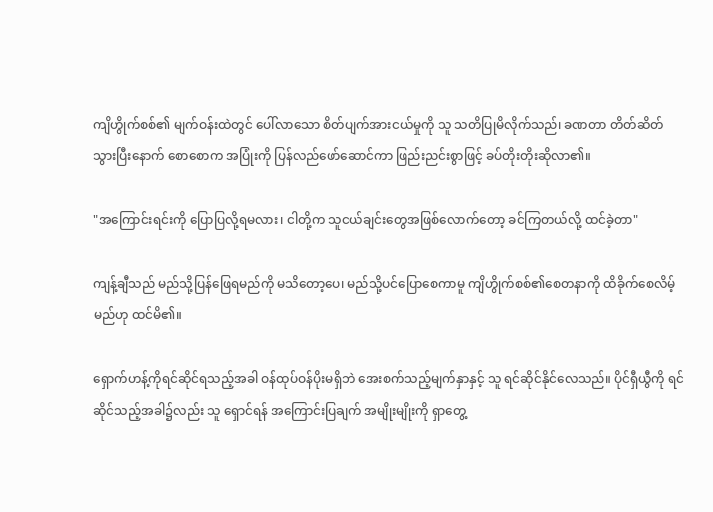ကျိဟွိုက်စစ်၏ မျက်ဝန်းထဲတွင် ပေါ်လာသော စိတ်ပျက်အားငယ်မှုကို သူ သတိပြုမိလိုက်သည်၊ ခဏတာ တိတ်ဆိတ်သွားပြီးနောက် စောစောက အပြုံးကို ပြန်လည်ဖော်ဆောင်ကာ ဖြည်းညင်းစွာဖြင့် ခပ်တိုးတိုးဆိုလာ၏။

"အကြောင်းရင်းကို ပြောပြလို့ရမလား၊ ငါတို့က သူငယ်ချင်းတွေအဖြစ်လောက်တော့ ခင်ကြတယ်လို့ ထင်ခဲ့တာ"

ကျန့်ချီသည် မည်သို့ပြန်ဖြေရမည်ကို မသိတော့ပေ၊ မည်သို့ပင်ပြောစေကာမူ ကျိဟွိုက်စစ်၏စေတနာကို ထိခိုက်စေလိမ့်မည်ဟု ထင်မိ၏။

ရှောက်ဟန့်ကိုရင်ဆိုင်ရသည့်အခါ ဝန်ထုပ်ဝန်ပိုးမရှိဘဲ အေးစက်သည့်မျက်နှာနှင့် သူ ရင်ဆိုင်နိုင်လေသည်။ ပိုင်ရှီယွီကို ရင်ဆိုင်သည့်အခါ၌လည်း သူ ရှောင်ရန် အကြောင်းပြချက် အမျိုးမျိုးကို ရှာတွေ့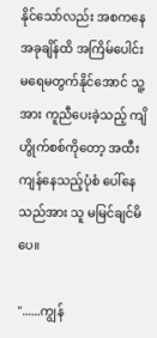နိုင်သော်လည်း အစကနေ အခုချိန်ထိ အကြိမ်ပေါင်း မရေမတွက်နိုင်အောင် သူ့အား ကူညီပေးခဲ့သည့် ကျိဟွိုက်စစ်ကိုတော့ အထီးကျန်နေသည့်ပုံစံ ပေါ်နေသည်အား သူ မမြင်ချင်မိပေ။

"......ကျွန်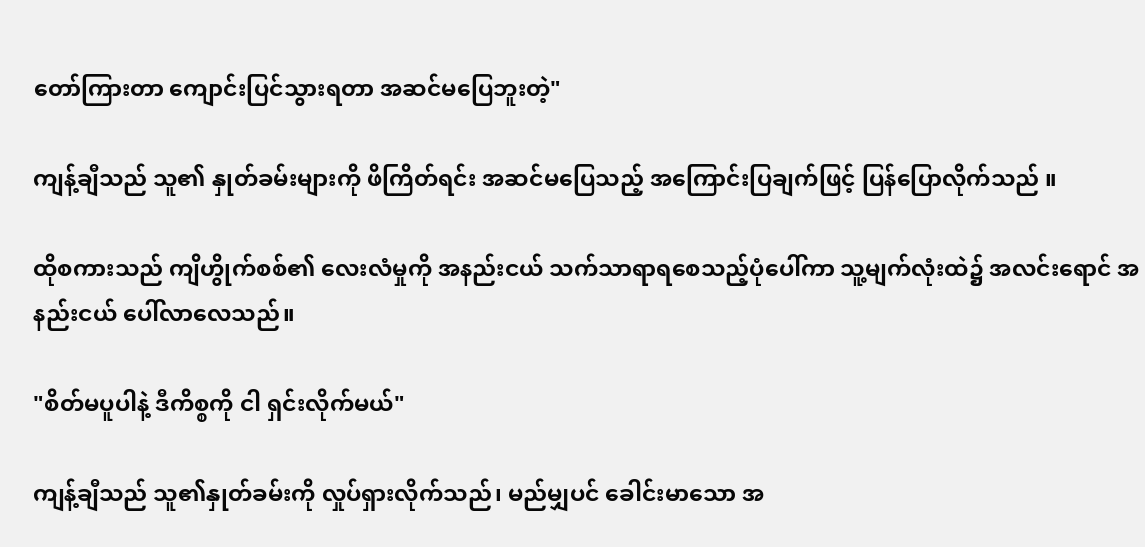တော်ကြားတာ ကျောင်းပြင်သွားရတာ အဆင်မပြေဘူးတဲ့"

ကျန့်ချီသည် သူ၏ နှုတ်ခမ်းများကို ဖိကြိတ်ရင်း အဆင်မပြေသည့် အကြောင်းပြချက်ဖြင့် ပြန်ပြောလိုက်သည် ။

ထိုစကားသည် ကျိဟွိုက်စစ်၏ လေးလံမှုကို အနည်းငယ် သက်သာရာရစေသည့်ပုံပေါ်ကာ သူ့မျက်လုံးထဲ၌ အလင်းရောင် အနည်းငယ် ပေါ်လာလေသည်။

"စိတ်မပူပါနဲ့ ဒီကိစ္စကို ငါ ရှင်းလိုက်မယ်"

ကျန့်ချီသည် သူ၏နှုတ်ခမ်းကို လှုပ်ရှားလိုက်သည်၊ မည်မျှပင် ခေါင်းမာသော အ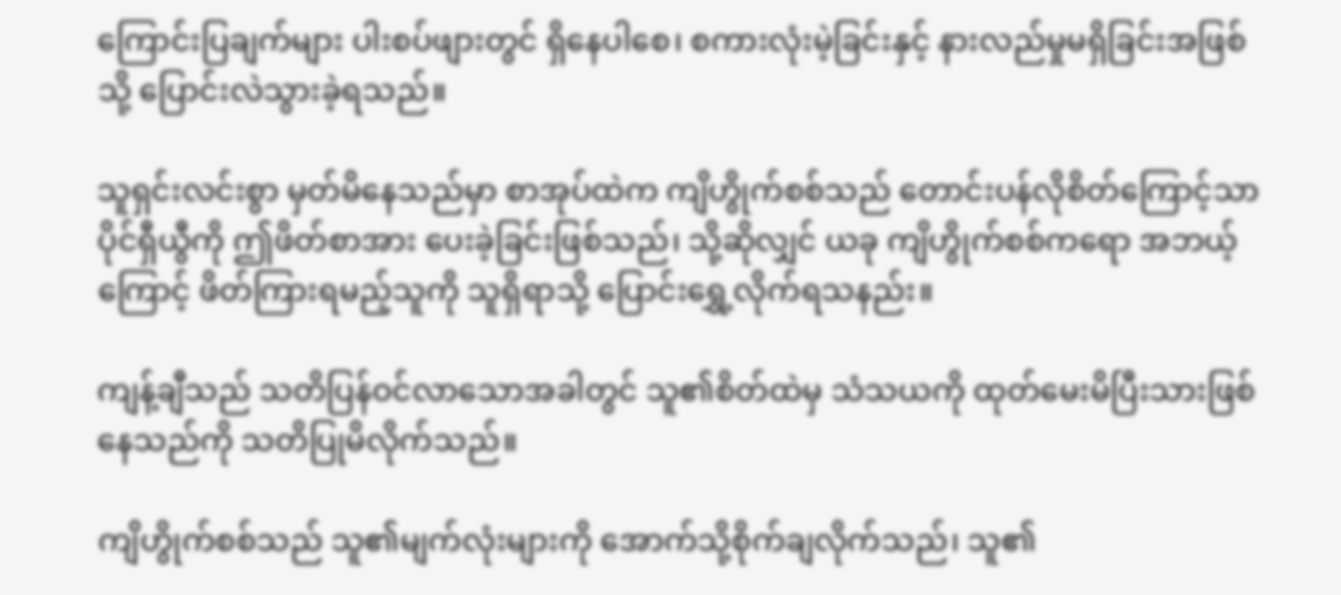ကြောင်းပြချက်များ ပါးစပ်ဖျားတွင် ရှိနေပါစေ၊ စကားလုံးမဲ့ခြင်းနှင့် နားလည်မှုမရှိခြင်းအဖြစ်သို့ ပြောင်းလဲသွားခဲ့ရသည်။

သူရှင်းလင်းစွာ မှတ်မိနေသည်မှာ စာအုပ်ထဲက ကျိဟွိုက်စစ်သည် တောင်းပန်လိုစိတ်ကြောင့်သာ ပိုင်ရှီယွီကို ဤဖိတ်စာအား ပေးခဲ့ခြင်းဖြစ်သည်၊ သို့ဆိုလျှင် ယခု ကျိဟွိုက်စစ်ကရော အဘယ့်ကြောင့် ဖိတ်ကြားရမည့်သူကို သူရှိရာသို့ ပြောင်းရွှေ့လိုက်ရသနည်း။

ကျန့်ချီသည် သတိပြန်ဝင်လာသောအခါတွင် သူ၏စိတ်ထဲမှ သံသယကို ထုတ်မေးမိပြီးသားဖြစ်နေသည်ကို သတိပြုမိလိုက်သည်။

ကျိဟွိုက်စစ်သည် သူ၏မျက်လုံးများကို အောက်သို့စိုက်ချလိုက်သည်၊ သူ၏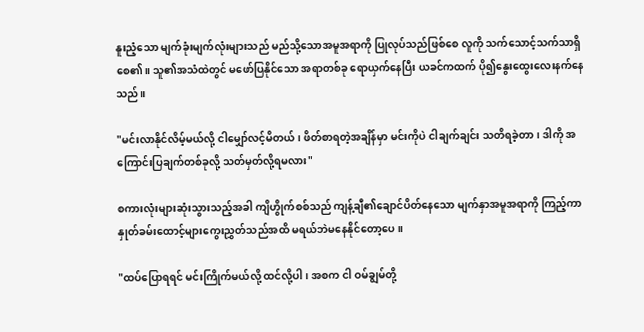နူးညံ့သော မျက်ခုံးမျက်လုံးများသည် မည်သို့သောအမူအရာကို ပြုလုပ်သည်ဖြစ်စေ လူကို သက်သောင့်သက်သာရှိစေ၏။ သူ၏အသံထဲတွင် မဖော်ပြနိုင်သော အရာတစ်ခု ရောယှက်နေပြီး ယခင်ကထက် ပို၍နွေးထွေးလေးနက်နေသည်။

"မင်းလာနိုင်လိမ့်မယ်လို့ ငါမျှော်လင့်မိတယ်၊ ဖိတ်စာရတဲ့အချိန်မှာ မင်းကိုပဲ ငါချက်ချင်း သတိရခဲ့တာ၊ ဒါကို အကြောင်းပြချက်တစ်ခုလို့ သတ်မှတ်လို့ရမလား"

စကားလုံးများဆုံးသွားသည့်အခါ ကျိဟွိုက်စစ်သည် ကျန့်ချီ၏ချောင်ပိတ်နေသော မျက်နှာအမူအရာကို ကြည့်ကာ နှုတ်ခမ်းထောင့်များကွေးညွှတ်သည်အထိ မရယ်ဘဲမနေနိုင်တော့ပေ။

"ထပ်ပြောရရင် မင်းကြိုက်မယ်လို့ ထင်လို့ပါ၊ အစက ငါ ဝမ်ချွမ်တို့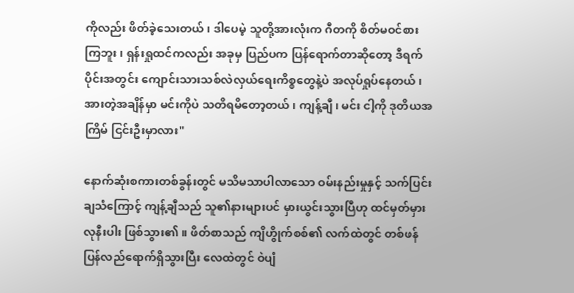ကိုလည်း ဖိတ်ခဲ့သေးတယ်၊ ဒါပေမဲ့ သူတို့အားလုံးက ဂီတကို စိတ်မဝင်စားကြဘူး၊ ရှန်းရှုထင်ကလည်း အခုမှ ပြည်ပက ပြန်ရောက်တာဆိုတော့ ဒီရက်ပိုင်းအတွင်း ကျောင်းသားသစ်လဲလှယ်ရေးကိစ္စတွေနဲ့ပဲ အလုပ်ရှုပ်နေတယ်၊ အားတဲ့အချိန်မှာ မင်းကိုပဲ သတိရမိတော့တယ်၊ ကျန့်ချီ၊ မင်း ငါ့ကို ဒုတိယအကြိမ် ငြင်းဦးမှာလား"

နောက်ဆုံးစကားတစ်ခွန်းတွင် မသိမသာပါလာသော ဝမ်းနည်းမှုနှင့် သက်ပြင်းချသံကြောင့် ကျန့်ချီသည် သူ၏နားများပင် မှားယွင်းသွားပြီဟု ထင်မှတ်မှားလုနီးပါး ဖြစ်သွား၏။ ဖိတ်စာသည် ကျိဟွိုက်စစ်၏ လက်ထဲတွင် တစ်ဖန်ပြန်လည်ရောက်ရှိသွားပြီး လေထဲတွင် ဝဲပျံ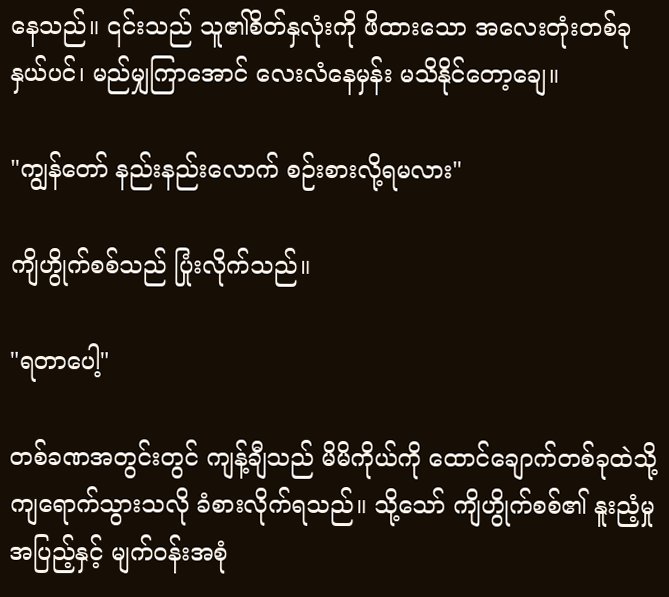နေသည်။ ၎င်းသည် သူ၏စိတ်နှလုံးကို ဖိထားသော အလေးတုံးတစ်ခုနှယ်ပင်၊ မည်မျှကြာအောင် လေးလံနေမှန်း မသိနိုင်တော့ချေ။

"ကျွန်တော် နည်းနည်းလောက် စဉ်းစားလို့ရမလား"

ကျိဟွိုက်စစ်သည် ပြုံးလိုက်သည်။

"ရတာပေါ့"

တစ်ခဏအတွင်းတွင် ကျန့်ချီသည် မိမိကိုယ်ကို ထောင်ချောက်တစ်ခုထဲသို့ ကျရောက်သွားသလို ခံစားလိုက်ရသည်။ သို့သော် ကျိဟွိုက်စစ်၏ နူးညံ့မှုအပြည့်နှင့် မျက်ဝန်းအစုံ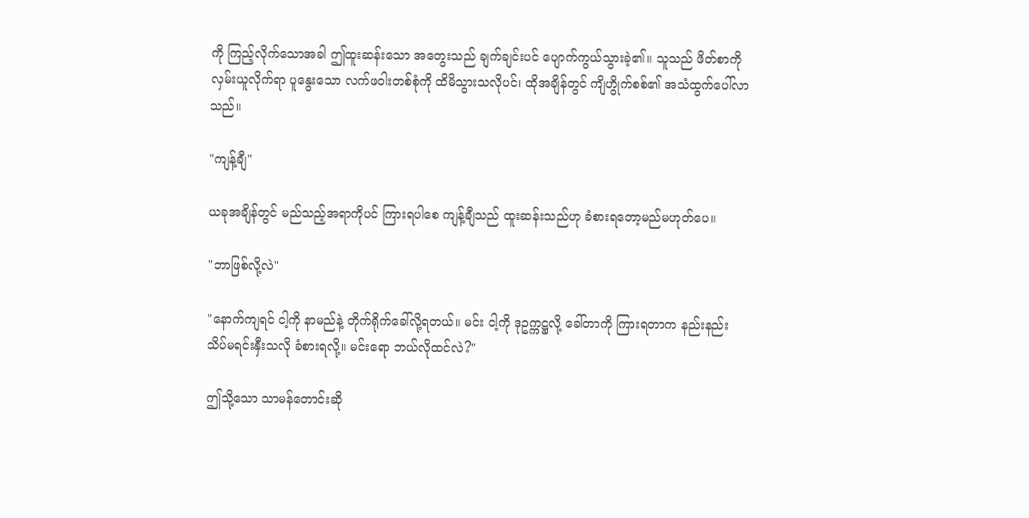ကို ကြည့်လိုက်သောအခါ ဤထူးဆန်းသော အတွေးသည် ချက်ချင်းပင် ပျောက်ကွယ်သွားခဲ့၏။ သူသည် ဖိတ်စာကို လှမ်းယူလိုက်ရာ ပူနွေးသော လက်ဖဝါးတစ်စုံကို ထိမိသွားသလိုပင်၊ ထိုအချိန်တွင် ကျိဟွိုက်စစ်၏ အသံထွက်ပေါ်လာသည်။

"ကျန့်ချီ"

ယခုအချိန်တွင် မည်သည့်အရာကိုပင် ကြားရပါစေ ကျန့်ချီသည် ထူးဆန်းသည်ဟု ခံစားရတော့မည်မဟုတ်ပေ။

"ဘာဖြစ်လို့လဲ"

"နောက်ကျရင် ငါ့ကို နာမည်နဲ့ တိုက်ရိုက်ခေါ်လို့ရတယ်။ မင်း ငါ့ကို ဒုဥက္ကဋ္ဌလို့ ခေါ်တာကို ကြားရတာက နည်းနည်း သိပ်မရင်းနှီးသလို ခံစားရလို့။ မင်းရော ဘယ်လိုထင်လဲ?"

ဤသို့သော သာမန်တောင်းဆို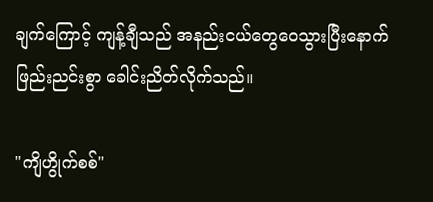ချက်ကြောင့် ကျန့်ချီသည် အနည်းငယ်တွေဝေသွားပြီးနောက် ဖြည်းညင်းစွာ ခေါင်းညိတ်လိုက်သည်။

"ကျိဟွိုက်စစ်"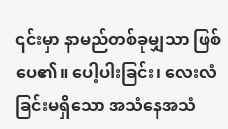၎င်းမှာ နာမည်တစ်ခုမျှသာ ဖြစ်ပေ၏။ ပေါ့ပါးခြင်း၊ လေးလံခြင်းမရှိသော အသံနေအသံ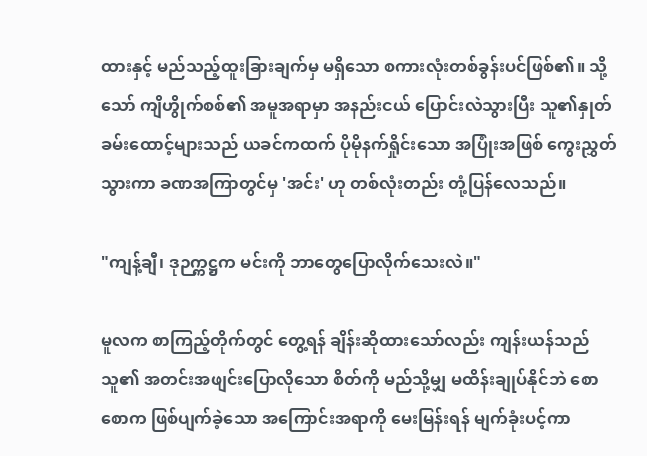ထားနှင့် မည်သည့်ထူးခြားချက်မှ မရှိသော စကားလုံးတစ်ခွန်းပင်ဖြစ်၏။ သို့သော် ကျိဟွိုက်စစ်၏ အမူအရာမှာ အနည်းငယ် ပြောင်းလဲသွားပြီး သူ၏နှုတ်ခမ်းထောင့်များသည် ယခင်ကထက် ပိုမိုနက်ရှိုင်းသော အပြုံးအဖြစ် ကွေးညွှတ်သွားကာ ခဏအကြာတွင်မှ 'အင်း' ဟု တစ်လုံးတည်း တုံ့ပြန်လေသည်။

"ကျန့်ချီ၊ ဒုဉက္ကဋ္ဌက မင်းကို ဘာတွေပြောလိုက်သေးလဲ။"

မူလက စာကြည့်တိုက်တွင် တွေ့ရန် ချိန်းဆိုထားသော်လည်း ကျန်းယန်သည် သူ၏ အတင်းအဖျင်းပြောလိုသော စိတ်ကို မည်သို့မျှ မထိန်းချုပ်နိုင်ဘဲ စောစောက ဖြစ်ပျက်ခဲ့သော အကြောင်းအရာကို မေးမြန်းရန် မျက်ခုံးပင့်ကာ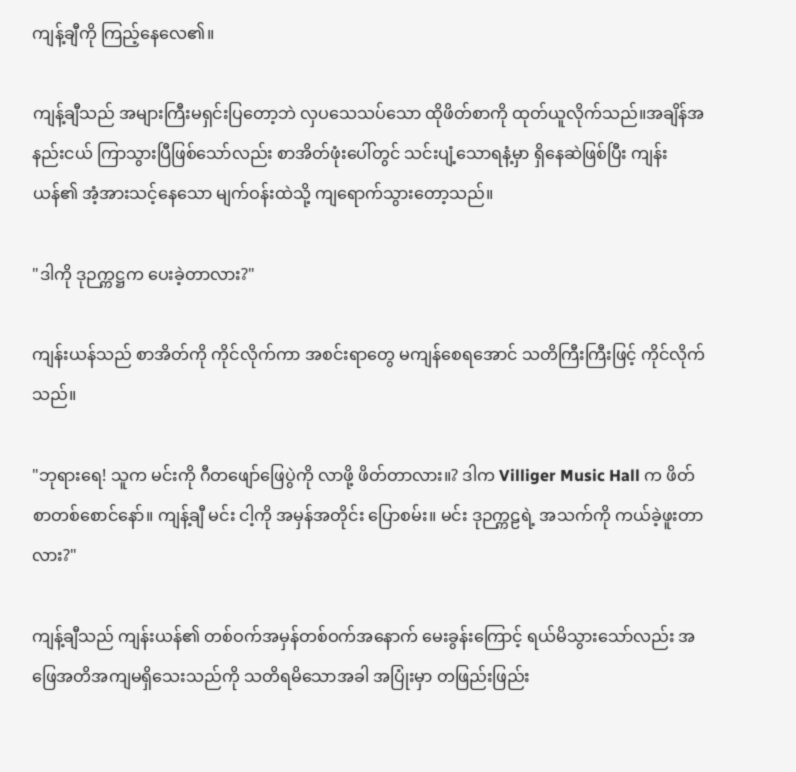ကျန့်ချီကို ကြည့်နေလေ၏။

ကျန့်ချီသည် အများကြီးမရှင်းပြတော့ဘဲ လှပသေသပ်သော ထိုဖိတ်စာကို ထုတ်ယူလိုက်သည်။အချိန်အနည်းငယ် ကြာသွားပြီဖြစ်သော်လည်း စာအိတ်ဖုံးပေါ်တွင် သင်းပျံ့သောရနံ့မှာ ရှိနေဆဲဖြစ်ပြီး ကျန်းယန်၏ အံ့အားသင့်နေသော မျက်ဝန်းထဲသို့ ကျရောက်သွားတော့သည်။

"ဒါကို ဒုဉက္ကဋ္ဌက ပေးခဲ့တာလား?"

ကျန်းယန်သည် စာအိတ်ကို ကိုင်လိုက်ကာ အစင်းရာတွေ မကျန်စေရအောင် သတိကြီးကြီးဖြင့် ကိုင်လိုက်သည်။

"ဘုရားရေ! သူက မင်းကို ဂီတဖျော်ဖြေပွဲကို လာဖို့ ဖိတ်တာလား။? ဒါက Villiger Music Hall က ဖိတ်စာတစ်စောင်နော်။ ကျန့်ချီ မင်း ငါ့ကို အမှန်အတိုင်း ပြောစမ်း။ မင်း ဒုဉက္ကဠရဲ့ အသက်ကို ကယ်ခဲ့ဖူးတာလား?"

ကျန့်ချီသည် ကျန်းယန်၏ တစ်ဝက်အမှန်တစ်ဝက်အနောက် မေးခွန်းကြောင့် ရယ်မိသွားသော်လည်း အဖြေအတိအကျမရှိသေးသည်ကို သတိရမိသောအခါ အပြုံးမှာ တဖြည်းဖြည်း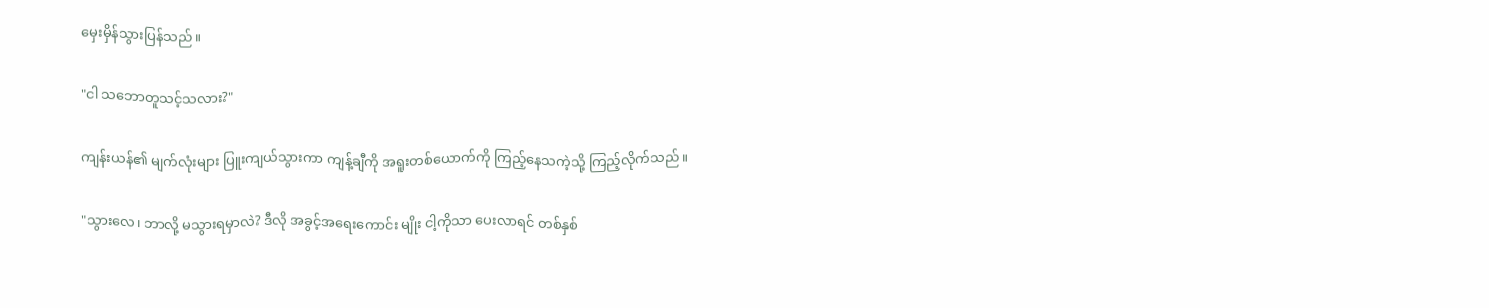မှေးမှိန်သွားပြန်သည်။

"ငါ သဘောတူသင့်သလား?"

ကျန်းယန်၏ မျက်လုံးများ ပြူးကျယ်သွားကာ ကျန့်ချီကို အရူးတစ်ယောက်ကို ကြည့်နေသကဲ့သို့ ကြည့်လိုက်သည်။

"သွားလေ၊ ဘာလို့ မသွားရမှာလဲ? ဒီလို အခွင့်အရေးကောင်း မျိုး ငါ့ကိုသာ ပေးလာရင် တစ်နှစ်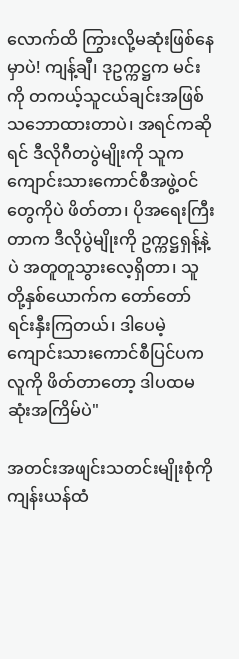လောက်ထိ ကြွားလို့မဆုံးဖြစ်နေမှာပဲ! ကျန့်ချီ၊ ဒုဥက္ကဋ္ဌက မင်းကို တကယ့်သူငယ်ချင်းအဖြစ် သဘောထားတာပဲ၊ အရင်ကဆိုရင် ဒီလိုဂီတပွဲမျိုးကို သူက ကျောင်းသားကောင်စီအဖွဲ့ဝင်တွေကိုပဲ ဖိတ်တာ၊ ပိုအရေးကြီးတာက ဒီလိုပွဲမျိုးကို ဥက္ကဋ္ဌရှန့်နဲ့ပဲ အတူတူသွားလေ့ရှိတာ၊ သူတို့နှစ်ယောက်က တော်တော်ရင်းနှီးကြတယ်၊ ဒါပေမဲ့ ကျောင်းသားကောင်စီပြင်ပကလူကို ဖိတ်တာတော့ ဒါပထမဆုံးအကြိမ်ပဲ"

အတင်းအဖျင်းသတင်းမျိုးစုံကို ကျန်းယန်ထံ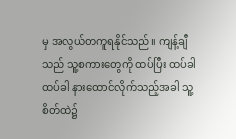မှ အလွယ်တကူရနိုင်သည်။ ကျန့်ချီသည် သူ့စကားတွေကို ထပ်ပြီး ထပ်ခါထပ်ခါ နားထောင်လိုက်သည့်အခါ သူ့စိတ်ထဲ၌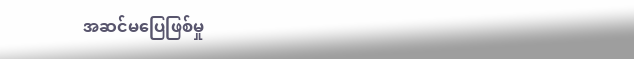အဆင်မပြေဖြစ်မှု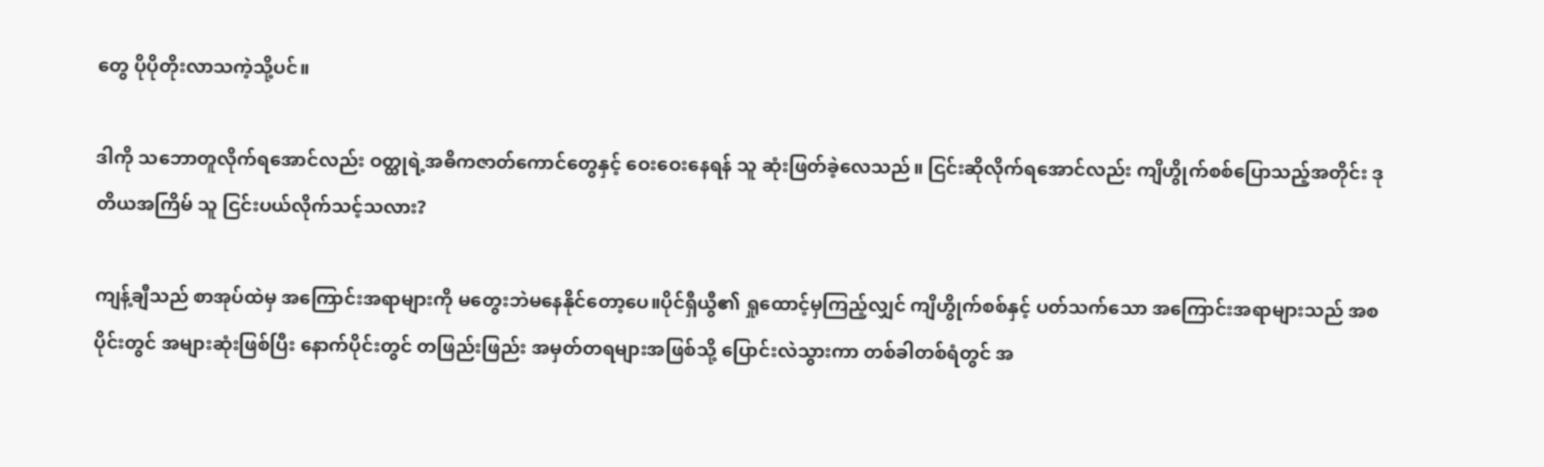တွေ ပိုပိုတိုးလာသကဲ့သို့ပင်။

ဒါကို သဘောတူလိုက်ရအောင်လည်း ဝတ္ထုရဲ့အဓိကဇာတ်ကောင်တွေနှင့် ဝေးဝေးနေရန် သူ ဆုံးဖြတ်ခဲ့လေသည်။ ငြင်းဆိုလိုက်ရအောင်လည်း ကျိဟွိုက်စစ်ပြောသည့်အတိုင်း ဒုတိယအကြိမ် သူ ငြင်းပယ်လိုက်သင့်သလား?

ကျန့်ချီသည် စာအုပ်ထဲမှ အကြောင်းအရာများကို မတွေးဘဲမနေနိုင်တော့ပေ။ပိုင်ရှီယွီ၏ ရှုထောင့်မှကြည့်လျှင် ကျိဟွိုက်စစ်နှင့် ပတ်သက်သော အကြောင်းအရာများသည် အစပိုင်းတွင် အများဆုံးဖြစ်ပြီး နောက်ပိုင်းတွင် တဖြည်းဖြည်း အမှတ်တရများအဖြစ်သို့ ပြောင်းလဲသွားကာ တစ်ခါတစ်ရံတွင် အ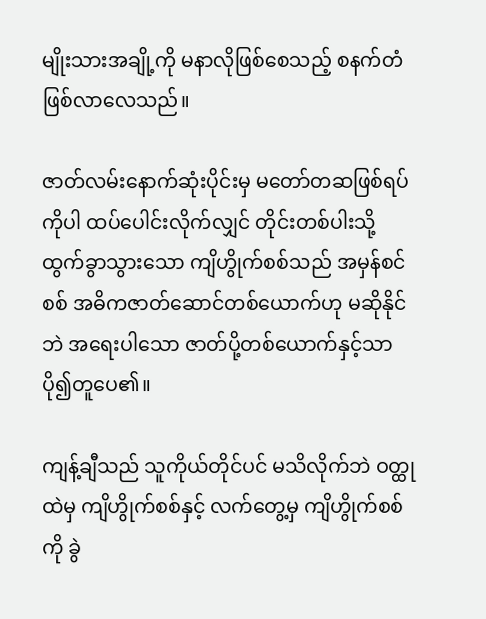မျိုးသားအချို့ကို မနာလိုဖြစ်စေသည့် စနက်တံဖြစ်လာလေသည်။

ဇာတ်လမ်းနောက်ဆုံးပိုင်းမှ မတော်တဆဖြစ်ရပ်ကိုပါ ထပ်ပေါင်းလိုက်လျှင် တိုင်းတစ်ပါးသို့ ထွက်ခွာသွားသော ကျိဟွိုက်စစ်သည် အမှန်စင်စစ် အဓိကဇာတ်ဆောင်တစ်ယောက်ဟု မဆိုနိုင်ဘဲ အရေးပါသော ဇာတ်ပို့တစ်ယောက်နှင့်သာ ပို၍တူပေ၏။

ကျန့်ချီသည် သူကိုယ်တိုင်ပင် မသိလိုက်ဘဲ ဝတ္ထုထဲမှ ကျိဟွိုက်စစ်နှင့် လက်တွေ့မှ ကျိဟွိုက်စစ်ကို ခွဲ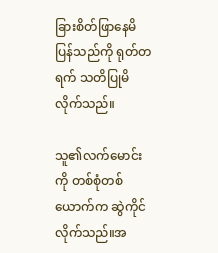ခြားစိတ်ဖြာနေမိပြန်သည်ကို ရုတ်တရက် သတိပြုမိလိုက်သည်။

သူ၏လက်မောင်းကို တစ်စုံတစ်ယောက်က ဆွဲကိုင်လိုက်သည်။အ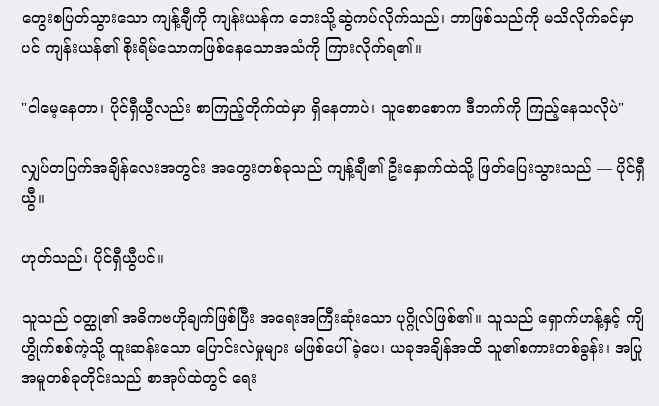တွေးစပြတ်သွားသော ကျန့်ချီကို ကျန်းယန်က ဘေးသို့ဆွဲကပ်လိုက်သည်၊ ဘာဖြစ်သည်ကို မသိလိုက်ခင်မှာပင် ကျန်းယန်၏ စိုးရိမ်သောကဖြစ်နေသောအသံကို ကြားလိုက်ရ၏။

"ငါမေ့နေတာ၊ ပိုင်ရှီယွီလည်း စာကြည့်တိုက်ထဲမှာ ရှိနေတာပဲ၊ သူစောစောက ဒီဘက်ကို ကြည့်နေသလိုပဲ"

လျှပ်တပြက်အချိန်လေးအတွင်း အတွေးတစ်ခုသည် ကျန့်ချီ၏ ဦးနှောက်ထဲသို့ ဖြတ်ပြေးသွားသည် — ပိုင်ရှီယွီ။

ဟုတ်သည်၊ ပိုင်ရှီယွီပင်။

သူသည် ဝတ္ထု၏ အဓိကဗဟိုချက်ဖြစ်ပြီး အရေးအကြီးဆုံးသော ပုဂ္ဂိုလ်ဖြစ်၏။ သူသည် ရှောက်ဟန့်နှင့် ကျိဟွိုက်စစ်ကဲ့သို့ ထူးဆန်းသော ပြောင်းလဲမှုများ မဖြစ်ပေါ်ခဲ့ပေ၊ ယခုအချိန်အထိ သူ၏စကားတစ်ခွန်း၊ အပြုအမူတစ်ခုတိုင်းသည် စာအုပ်ထဲတွင် ရေး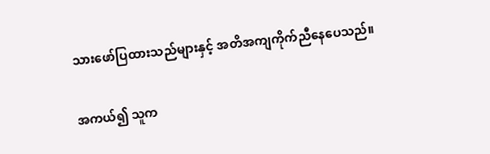သားဖော်ပြထားသည်များနှင့် အတိအကျကိုက်ညီနေပေသည်။

အကယ်၍ သူက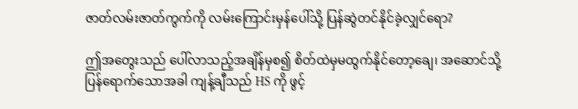ဇာတ်လမ်းဇာတ်ကွက်ကို လမ်းကြောင်းမှန်ပေါ်သို့ ပြန်ဆွဲတင်နိုင်ခဲ့လျှင်ရော?

ဤအတွေးသည် ပေါ်လာသည့်အချိန်မှစ၍ စိတ်ထဲမှမထွက်နိုင်တော့ချေ၊ အဆောင်သို့ပြန်ရောက်သောအခါ ကျန့်ချီသည် HS ကို ဖွင့်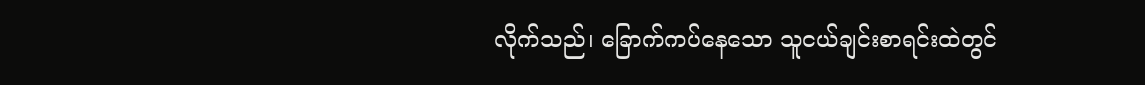လိုက်သည်၊ ခြောက်ကပ်နေသော သူငယ်ချင်းစာရင်းထဲတွင်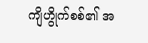ကျိဟွိုက်စစ်၏ အ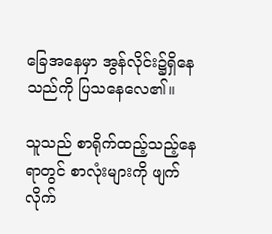ခြေအနေမှာ အွန်လိုင်း၌ရှိနေသည်ကို ပြသနေလေ၏။

သူသည် စာရိုက်ထည့်သည့်နေရာတွင် စာလုံးများကို ဖျက်လိုက်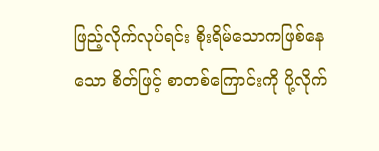ဖြည့်လိုက်လုပ်ရင်း စိုးရိမ်သောကဖြစ်နေသော စိတ်ဖြင့် စာတစ်ကြောင်းကို ပို့လိုက်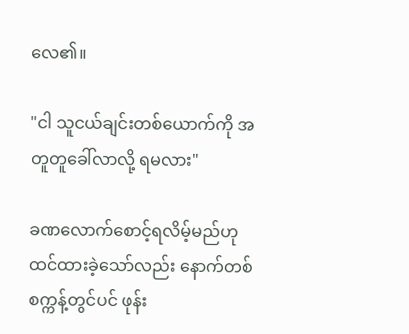လေ၏။

"ငါ သူငယ်ချင်းတစ်ယောက်ကို အတူတူခေါ်လာလို့ ရမလား"

ခဏလောက်စောင့်ရလိမ့်မည်ဟု ထင်ထားခဲ့သော်လည်း နောက်တစ်စက္ကန့်တွင်ပင် ဖုန်း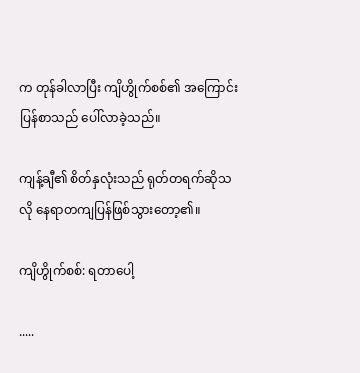က တုန်ခါလာပြီး ကျိဟွိုက်စစ်၏ အကြောင်းပြန်စာသည် ပေါ်လာခဲ့သည်။

ကျန့်ချီ၏ စိတ်နှလုံးသည် ရုတ်တရက်ဆိုသလို နေရာတကျပြန်ဖြစ်သွားတော့၏။

ကျိဟွိုက်စစ်: ရတာပေါ့

.....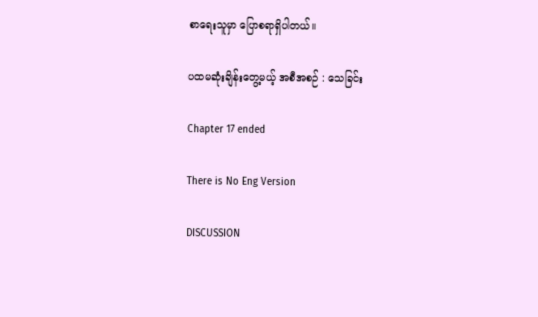စာရေးသူမှာ ပြောစရာရှိပါတယ်။

ပထမဆုံးချိန်းတွေ့မယ့် အစီအစဉ် : သေခြင်း

Chapter 17 ended

There is No Eng Version

DISCUSSION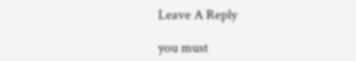Leave A Reply

you must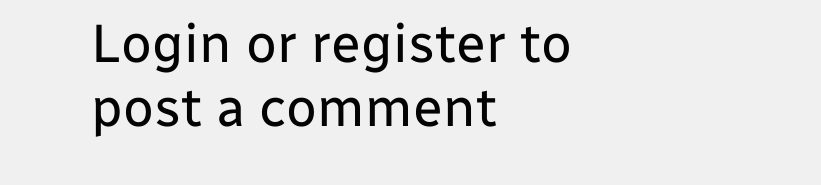Login or register to post a comment